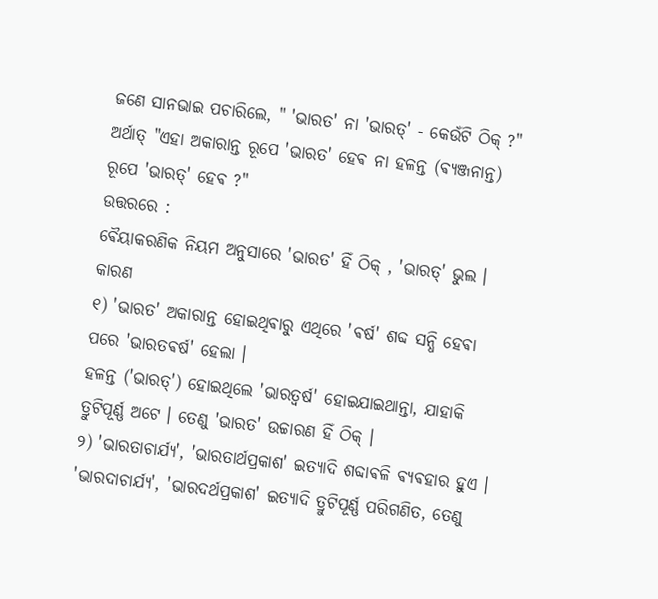ଜଣେ ସାନଭାଇ ପଚାରିଲେ, " 'ଭାରତ' ନା 'ଭାରତ୍' - କେଉଁଟି ଠିକ୍ ?"
ଅର୍ଥାତ୍ "ଏହା ଅକାରାନ୍ତ ରୂପେ 'ଭାରତ' ହେଵ ନା ହଳନ୍ତ (ଵ୍ୟଞ୍ଜନାନ୍ତ) ରୂପେ 'ଭାରତ୍' ହେଵ ?"
ଉତ୍ତରରେ :
ଵୈୟାକରଣିକ ନିୟମ ଅନୁସାରେ 'ଭାରତ' ହିଁ ଠିକ୍ , 'ଭାରତ୍' ଭୁଲ ।
କାରଣ
୧) 'ଭାରତ' ଅକାରାନ୍ତ ହୋଇଥିଵାରୁ ଏଥିରେ 'ଵର୍ଷ' ଶବ୍ଦ ସନ୍ଧି ହେଵା ପରେ 'ଭାରତଵର୍ଷ' ହେଲା ।
ହଳନ୍ତ ('ଭାରତ୍') ହୋଇଥିଲେ 'ଭାରତ୍ୱର୍ଷ' ହୋଇଯାଇଥାନ୍ତା, ଯାହାକି ତ୍ରୁଟିପୂର୍ଣ୍ଣ ଅଟେ । ତେଣୁ 'ଭାରତ' ଉଚ୍ଚାରଣ ହିଁ ଠିକ୍ ।
୨) 'ଭାରତାଚାର୍ଯ୍ୟ', 'ଭାରତାର୍ଥପ୍ରକାଶ' ଇତ୍ୟାଦି ଶବ୍ଦାଵଳି ଵ୍ୟଵହାର ହୁଏ । 'ଭାରଦାଚାର୍ଯ୍ୟ', 'ଭାରଦର୍ଥପ୍ରକାଶ' ଇତ୍ୟାଦି ତ୍ରୁଟିପୂର୍ଣ୍ଣ ପରିଗଣିତ, ତେଣୁ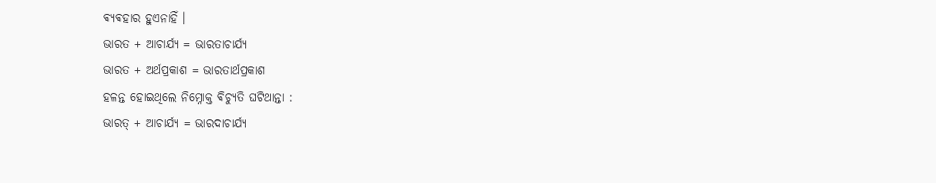ଵ୍ୟଵହାର ହୁଏନାହିଁ ।
ଭାରତ + ଆଚାର୍ଯ୍ୟ = ଭାରତାଚାର୍ଯ୍ୟ
ଭାରତ + ଅର୍ଥପ୍ରକାଶ = ଭାରତାର୍ଥପ୍ରକାଶ
ହଳନ୍ତ ହୋଇଥିଲେ ନିମ୍ନୋକ୍ତ ଵିଚ୍ୟୁତି ଘଟିଥାନ୍ତା :
ଭାରତ୍ + ଆଚାର୍ଯ୍ୟ = ଭାରଦାଚାର୍ଯ୍ୟ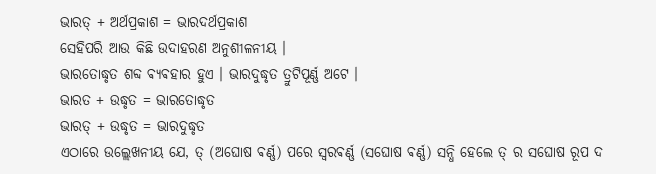ଭାରତ୍ + ଅର୍ଥପ୍ରକାଶ = ଭାରଦର୍ଥପ୍ରକାଶ
ସେହିପରି ଆଉ କିଛି ଉଦାହରଣ ଅନୁଶୀଳନୀୟ ।
ଭାରତୋଦ୍ଧୃତ ଶବ୍ଦ ଵ୍ୟଵହାର ହୁଏ । ଭାରଦୁଦ୍ଧୃତ ତ୍ରୁଟିପୂର୍ଣ୍ଣ ଅଟେ ।
ଭାରତ + ଉଦ୍ଧୃତ = ଭାରତୋଦ୍ଧୃତ
ଭାରତ୍ + ଉଦ୍ଧୃତ = ଭାରଦୁଦ୍ଧୃତ
ଏଠାରେ ଉଲ୍ଲେଖନୀୟ ଯେ, ତ୍ (ଅଘୋଷ ଵର୍ଣ୍ଣ) ପରେ ସ୍ୱରଵର୍ଣ୍ଣ (ସଘୋଷ ଵର୍ଣ୍ଣ) ସନ୍ଧି ହେଲେ ତ୍ ର ସଘୋଷ ରୂପ ଦ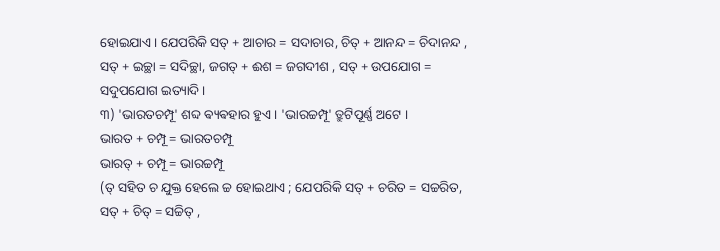ହୋଇଯାଏ । ଯେପରିକି ସତ୍ + ଆଚାର = ସଦାଚାର, ଚିତ୍ + ଆନନ୍ଦ = ଚିଦାନନ୍ଦ , ସତ୍ + ଇଚ୍ଛା = ସଦିଚ୍ଛା, ଜଗତ୍ + ଈଶ = ଜଗଦୀଶ , ସତ୍ + ଉପଯୋଗ = ସଦୁପଯୋଗ ଇତ୍ୟାଦି ।
୩) 'ଭାରତଚମ୍ପୂ' ଶବ୍ଦ ଵ୍ୟଵହାର ହୁଏ । 'ଭାରଚ୍ଚମ୍ପୂ' ତ୍ରୁଟିପୂର୍ଣ୍ଣ ଅଟେ ।
ଭାରତ + ଚମ୍ପୂ = ଭାରତଚମ୍ପୂ
ଭାରତ୍ + ଚମ୍ପୂ = ଭାରଚ୍ଚମ୍ପୂ
(ତ୍ ସହିତ ଚ ଯୁକ୍ତ ହେଲେ ଚ୍ଚ ହୋଇଥାଏ ; ଯେପରିକି ସତ୍ + ଚରିତ = ସଚ୍ଚରିତ, ସତ୍ + ଚିତ୍ = ସଚ୍ଚିତ୍ ,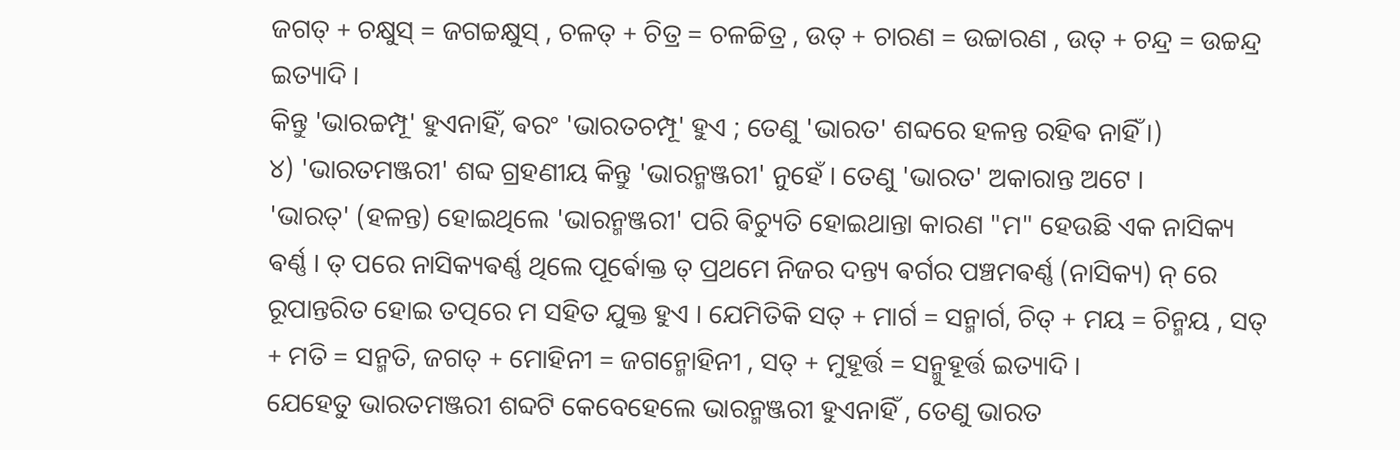ଜଗତ୍ + ଚକ୍ଷୁସ୍ = ଜଗଚ୍ଚକ୍ଷୁସ୍ , ଚଳତ୍ + ଚିତ୍ର = ଚଳଚ୍ଚିତ୍ର , ଉତ୍ + ଚାରଣ = ଉଚ୍ଚାରଣ , ଉତ୍ + ଚନ୍ଦ୍ର = ଉଚ୍ଚନ୍ଦ୍ର ଇତ୍ୟାଦି ।
କିନ୍ତୁ 'ଭାରଚ୍ଚମ୍ପୂ' ହୁଏନାହିଁ, ଵରଂ 'ଭାରତଚମ୍ପୂ' ହୁଏ ; ତେଣୁ 'ଭାରତ' ଶବ୍ଦରେ ହଳନ୍ତ ରହିଵ ନାହିଁ ।)
୪) 'ଭାରତମଞ୍ଜରୀ' ଶବ୍ଦ ଗ୍ରହଣୀୟ କିନ୍ତୁ 'ଭାରନ୍ମଞ୍ଜରୀ' ନୁହେଁ । ତେଣୁ 'ଭାରତ' ଅକାରାନ୍ତ ଅଟେ ।
'ଭାରତ୍' (ହଳନ୍ତ) ହୋଇଥିଲେ 'ଭାରନ୍ମଞ୍ଜରୀ' ପରି ଵିଚ୍ୟୁତି ହୋଇଥାନ୍ତା କାରଣ "ମ" ହେଉଛି ଏକ ନାସିକ୍ୟ ଵର୍ଣ୍ଣ । ତ୍ ପରେ ନାସିକ୍ୟଵର୍ଣ୍ଣ ଥିଲେ ପୂର୍ଵୋକ୍ତ ତ୍ ପ୍ରଥମେ ନିଜର ଦନ୍ତ୍ୟ ଵର୍ଗର ପଞ୍ଚମଵର୍ଣ୍ଣ (ନାସିକ୍ୟ) ନ୍ ରେ ରୂପାନ୍ତରିତ ହୋଇ ତତ୍ପରେ ମ ସହିତ ଯୁକ୍ତ ହୁଏ । ଯେମିତିକି ସତ୍ + ମାର୍ଗ = ସନ୍ମାର୍ଗ, ଚିତ୍ + ମୟ = ଚିନ୍ମୟ , ସତ୍ + ମତି = ସନ୍ମତି, ଜଗତ୍ + ମୋହିନୀ = ଜଗନ୍ମୋହିନୀ , ସତ୍ + ମୁହୂର୍ତ୍ତ = ସନ୍ମୁହୂର୍ତ୍ତ ଇତ୍ୟାଦି ।
ଯେହେତୁ ଭାରତମଞ୍ଜରୀ ଶବ୍ଦଟି କେବେହେଲେ ଭାରନ୍ମଞ୍ଜରୀ ହୁଏନାହିଁ , ତେଣୁ ଭାରତ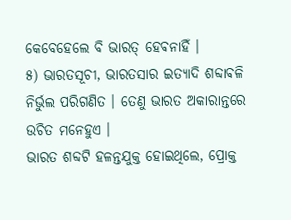କେବେହେଲେ ବି ଭାରତ୍ ହେଵନାହିଁ ।
୫) ଭାରତସୂଚୀ, ଭାରତସାର ଇତ୍ୟାଦି ଶବ୍ଦାଵଳି ନିର୍ଭୁଲ ପରିଗଣିତ । ତେଣୁ ଭାରତ ଅକାରାନ୍ତରେ ଉଚିତ ମନେହୁଏ ।
ଭାରତ ଶବ୍ଦଟି ହଳନ୍ତଯୁକ୍ତ ହୋଇଥିଲେ, ପ୍ରୋକ୍ତ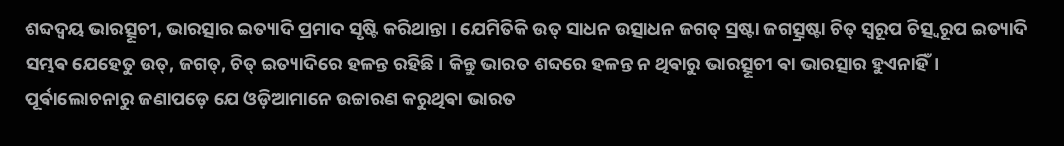ଶବ୍ଦଦ୍ୱୟ ଭାରତ୍ସୂଚୀ, ଭାରତ୍ସାର ଇତ୍ୟାଦି ପ୍ରମାଦ ସୃଷ୍ଟି କରିଥାନ୍ତା । ଯେମିତିକି ଉତ୍ ସାଧନ ଉତ୍ସାଧନ ଜଗତ୍ ସ୍ରଷ୍ଟା ଜଗତ୍ସ୍ରଷ୍ଟା ଚିତ୍ ସ୍ୱରୂପ ଚିତ୍ସ୍ୱରୂପ ଇତ୍ୟାଦି ସମ୍ଭଵ ଯେହେତୁ ଉତ୍, ଜଗତ୍, ଚିତ୍ ଇତ୍ୟାଦିରେ ହଳନ୍ତ ରହିଛି । କିନ୍ତୁ ଭାରତ ଶବ୍ଦରେ ହଳନ୍ତ ନ ଥିଵାରୁ ଭାରତ୍ସୂଚୀ ଵା ଭାରତ୍ସାର ହୁଏନାହିଁ।
ପୂର୍ଵାଲୋଚନାରୁ ଜଣାପଡ଼େ ଯେ ଓଡ଼ିଆମାନେ ଉଚ୍ଚାରଣ କରୁଥିଵା ଭାରତ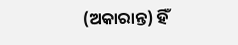(ଅକାରାନ୍ତ) ହିଁ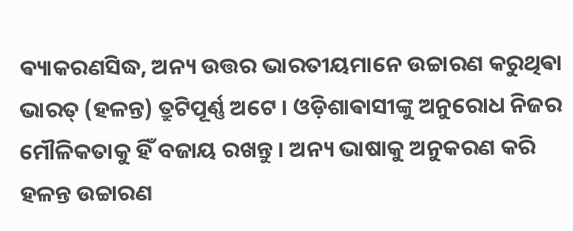ଵ୍ୟାକରଣସିଦ୍ଧ, ଅନ୍ୟ ଉତ୍ତର ଭାରତୀୟମାନେ ଉଚ୍ଚାରଣ କରୁଥିଵା ଭାରତ୍ (ହଳନ୍ତ) ତ୍ରୁଟିପୂର୍ଣ୍ଣ ଅଟେ । ଓଡ଼ିଶାଵାସୀଙ୍କୁ ଅନୁରୋଧ ନିଜର ମୌଳିକତାକୁ ହିଁ ବଜାୟ ରଖନ୍ତୁ । ଅନ୍ୟ ଭାଷାକୁ ଅନୁକରଣ କରି ହଳନ୍ତ ଉଚ୍ଚାରଣ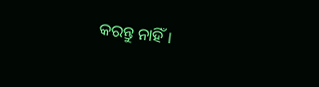କରନ୍ତୁ ନାହିଁ ।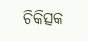ଚିକିତ୍ସକ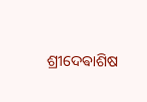ଶ୍ରୀଦେଵାଶିଷ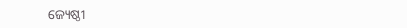ଜ୍ୟେଷ୍ଠୀ